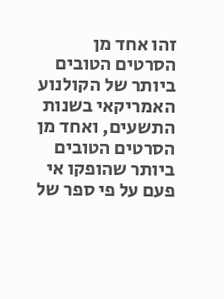זהו אחד מן הסרטים הטובים ביותר של הקולנוע האמריקאי בשנות התשעים, ואחד מן הסרטים הטובים
ביותר שהופקו אי פעם על פי ספר של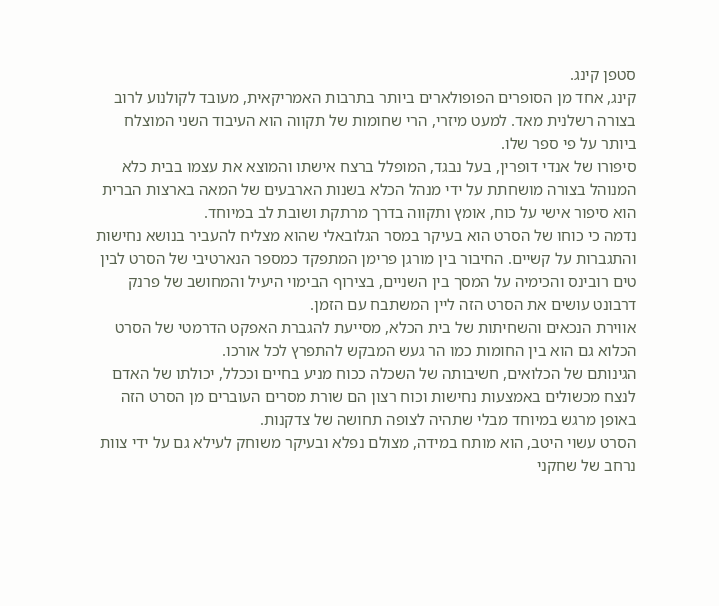סטפן קינג.
קינג, אחד מן הסופרים הפופולארים ביותר בתרבות האמריקאית, מעובד לקולנוע לרוב בצורה רשלנית מאד. למעט מיזרי, הרי שחומות של תקווה הוא העיבוד השני המוצלח ביותר על פי ספר שלו.
סיפורו של אנדי דופרין, בעל נבגד, המופלל ברצח אישתו והמוצא את עצמו בבית כלא המנוהל בצורה מושחתת על ידי מנהל הכלא בשנות הארבעים של המאה בארצות הברית הוא סיפור אישי על כוח, אומץ ותקווה בדרך מרתקת ושובת לב במיוחד.
נדמה כי כוחו של הסרט הוא בעיקר במסר הגלובאלי שהוא מצליח להעביר בנושא נחישות והתגברות על קשיים. החיבור בין מורגן פרימן המתפקד כמספר הנארטיבי של הסרט לבין טים רובינס והכימיה על המסך בין השניים, בצירוף הבימוי היעיל והמחושב של פרנק דרבונט עושים את הסרט הזה ליין המשתבח עם הזמן.
אווירת הנכאים והשחיתות של בית הכלא, מסייעת להגברת האפקט הדרמטי של הסרט הכלוא גם הוא בין החומות כמו הר געש המבקש להתפרץ לכל אורכו.
הגינותם של הכלואים, חשיבותה של השכלה ככוח מניע בחיים וככלל, יכולתו של האדם לנצח מכשולים באמצעות נחישות וכוח רצון הם שורת מסרים העוברים מן הסרט הזה באופן מרגש במיוחד מבלי שתהיה לצופה תחושה של צדקנות.
הסרט עשוי היטב, הוא מותח במידה, מצולם נפלא ובעיקר משוחק לעילא גם על ידי צוות נרחב של שחקני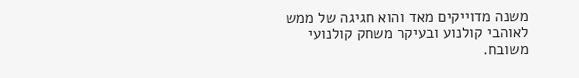משנה מדוייקים מאד והוא חגיגה של ממש לאוהבי קולנוע ובעיקר משחק קולנועי משובח.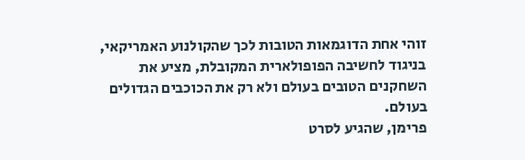זוהי אחת הדוגמאות הטובות לכך שהקולנוע האמריקאי, בניגוד לחשיבה הפופולארית המקובלת, מציע את השחקנים הטובים בעולם ולא רק את הכוכבים הגדולים בעולם.
פרימן, שהגיע לסרט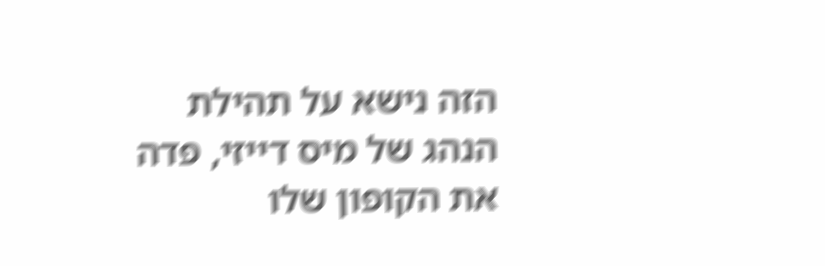הזה נישא על תהילת הנהג של מיס דייזי, פדה את הקופון שלו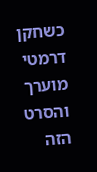כשחקן דרמטי מוערך והסרט הזה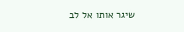שיגר אותו אל לב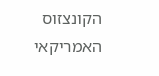הקונצזוס האמריקאי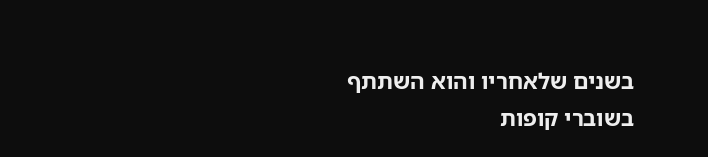בשנים שלאחריו והוא השתתף בשוברי קופות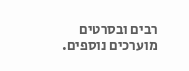רבים ובסרטים מוערכים נוספים.